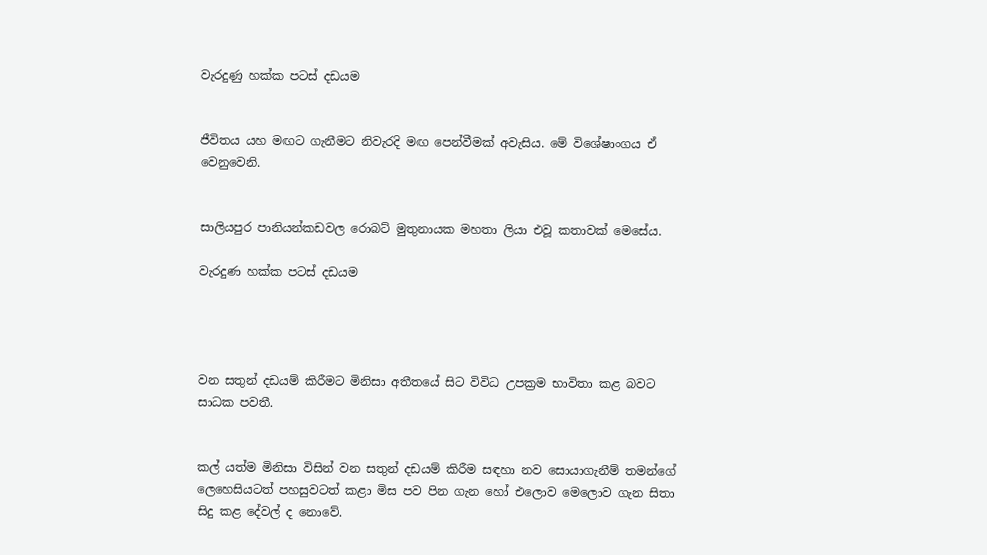වැරදුණු හක්ක පටස් දඩයම


ජීවිතය යහ මඟට ගැනීමට නිවැරදි මඟ පෙන්වීමක් අවැසිය. මේ විශේෂාංගය ඒ වෙනුවෙනි.


සාලියපුර පානියන්කඩවල රොබට් මුතුනායක මහතා ලියා එවූ කතාවක් මෙසේය.

වැරදුණ හක්ක පටස් දඩයම




වන සතුන් දඩයම් කිරීමට මිනිසා අතීතයේ සිට විවිධ උපක්‍රම භාවිතා කළ බවට සාධක පවතී.


කල් යත්ම මිනිසා විසින් වන සතුන් දඩයම් කිරීම සඳහා නව සොයාගැනීම් තමන්ගේ ලෙහෙසියටත් පහසුවටත් කළා මිස පව පින ගැන හෝ එලොව මෙලොව ගැන සිතා සිදු කළ දේවල් ද නොවේ.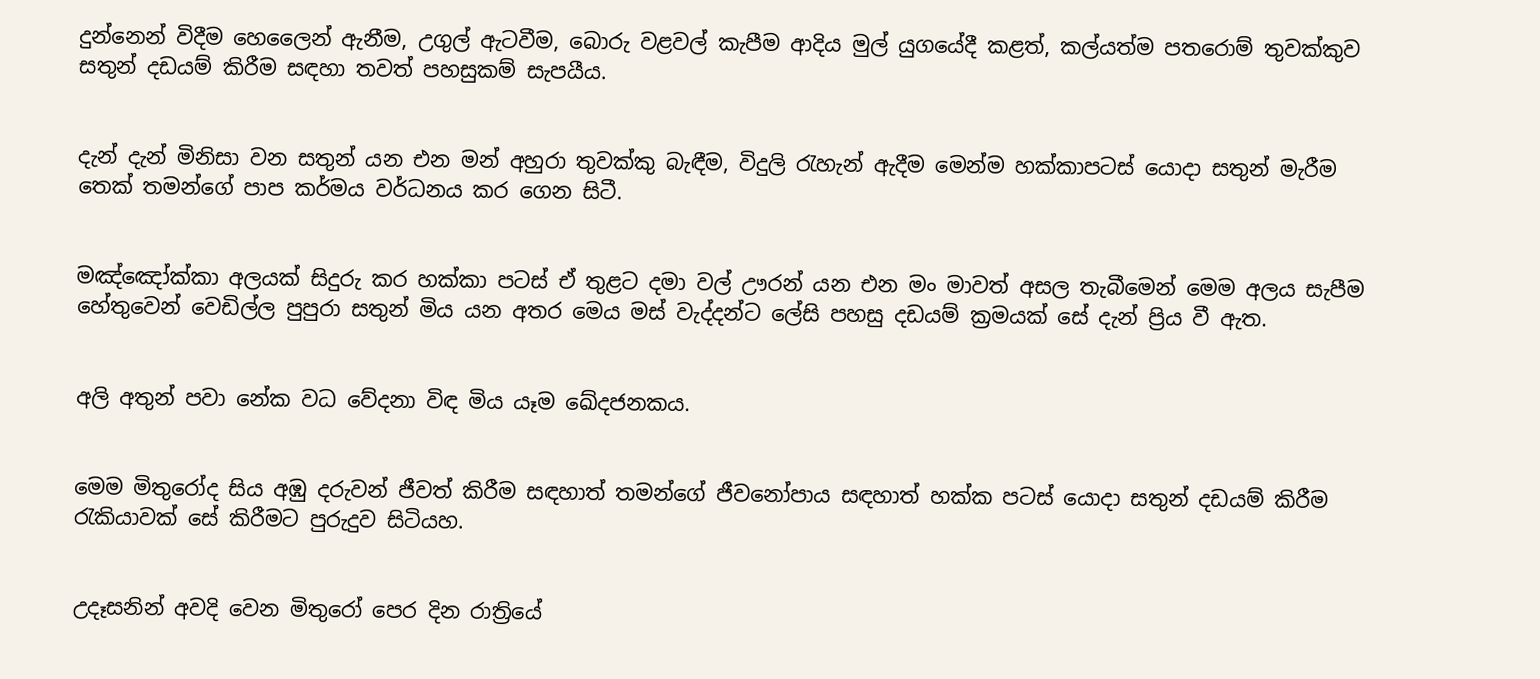දුන්නෙන් විදීම හෙලෛන් ඇනීම, උගුල් ඇටවීම, බොරු වළවල් කැපීම ආදිය මුල් යුගයේදී කළත්, කල්යත්ම පතරොම් තුවක්කුව සතුන් දඩයම් කිරීම සඳහා තවත් පහසුකම් සැපයීය.


දැන් දැන් මිනිසා වන සතුන් යන එන මන් අහුරා තුවක්කු බැඳීම, විදුලි රැහැන් ඇදීම මෙන්ම හක්කාපටස් යොදා සතුන් මැරීම තෙක් තමන්ගේ පාප කර්මය වර්ධනය කර ගෙන සිටී.


මඤ්ඤෝක්කා අලයක් සිදුරු කර හක්කා පටස් ඒ තුළට දමා වල් ඌරන් යන එන මං මාවත් අසල තැබීමෙන් මෙම අලය සැපීම හේතුවෙන් වෙඩිල්ල පුපුරා සතුන් මිය යන අතර මෙය මස් වැද්දන්ට ලේසි පහසු දඩයම් ක්‍රමයක් සේ දැන් ප්‍රිය වී ඇත.


අලි අතුන් පවා නේක වධ වේදනා විඳ මිය යෑම ඛේදජනකය.


මෙම මිතුරෝද සිය අඹු දරුවන් ජීවත් කිරීම සඳහාත් තමන්ගේ ජීවනෝපාය සඳහාත් හක්ක පටස් යොදා සතුන් දඩයම් කිරීම රැකියාවක් සේ කිරීමට පුරුදුව සිටියහ.


උදෑසනින් අවදි වෙන මිතුරෝ පෙර දින රාත්‍රියේ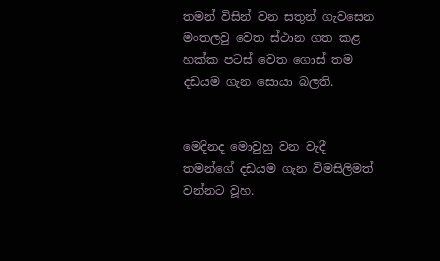තමන් විසින් වන සතුන් ගැවසෙන මංතලවු වෙත ස්ථාන ගත කළ හක්ක පටස් වෙත ගොස් තම දඩයම ගැන සොයා බලති.


මෙදිනද මොවුහු වන වැදී තමන්ගේ දඩයම ගැන විමසිලිමත් වන්නට වූහ.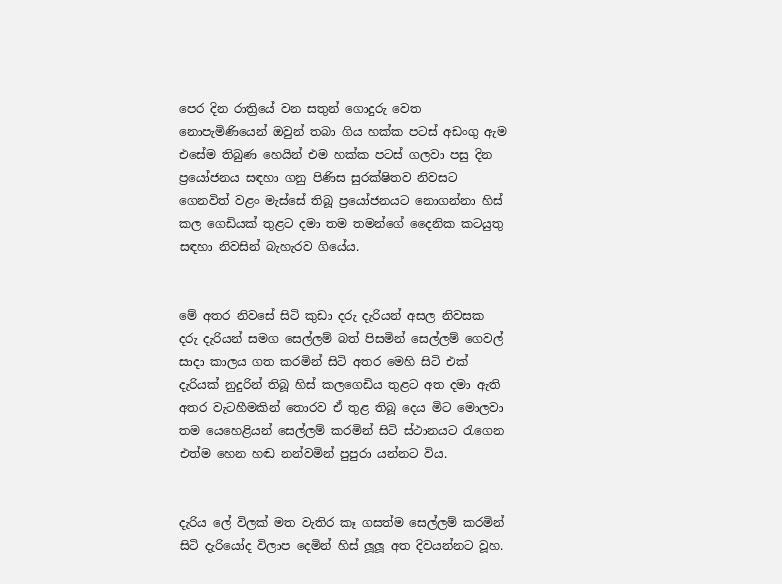පෙර දින රාත්‍රියේ වන සතුන් ගොදුරු වෙත නොපැමිණියෙන් ඔවුන් තබා ගිය හක්ක පටස් අඩංගු ඇම එසේම තිබුණ හෙයින් එම හක්ක පටස් ගලවා පසු දින ප්‍රයෝජනය සඳහා ගනු පිණිස සුරක්ෂිතව නිවසට ගෙනවිත් වළං මැස්සේ තිබූ ප්‍රයෝජනයට නොගන්නා හිස් කල ගෙඩියක් තුළට දමා තම තමන්ගේ දෛනික කටයුතු සඳහා නිවසින් බැහැරව ගියේය.


මේ අතර නිවසේ සිටි කුඩා දරු දැරියන් අසල නිවසක දරු දැරියන් සමග සෙල්ලම් බත් පිසමින් සෙල්ලම් ගෙවල් සාදා කාලය ගත කරමින් සිටි අතර මෙහි සිටි එක් දැරියක් නුදුරින් තිබූ හිස් කලගෙඩිය තුළට අත දමා ඇති අතර වැටහීමකින් තොරව ඒ තුළ තිබූ දෙය මිට මොලවා තම යෙහෙළියන් සෙල්ලම් කරමින් සිටි ස්ථානයට රැගෙන එත්ම හෙන හඬ නන්වමින් පුපුරා යන්නට විය.


දැරිය ලේ විලක් මත වැතිර කෑ ගසත්ම සෙල්ලම් කරමින් සිටි දැරියෝද විලාප දෙමින් හිස් ලූලූ අත දිවයන්නට වූහ.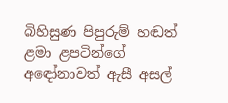බිහිසුණ පිපුරුම් හඬත් ළමා ළපටින්ගේ අඳෝනාවත් ඇසී අසල්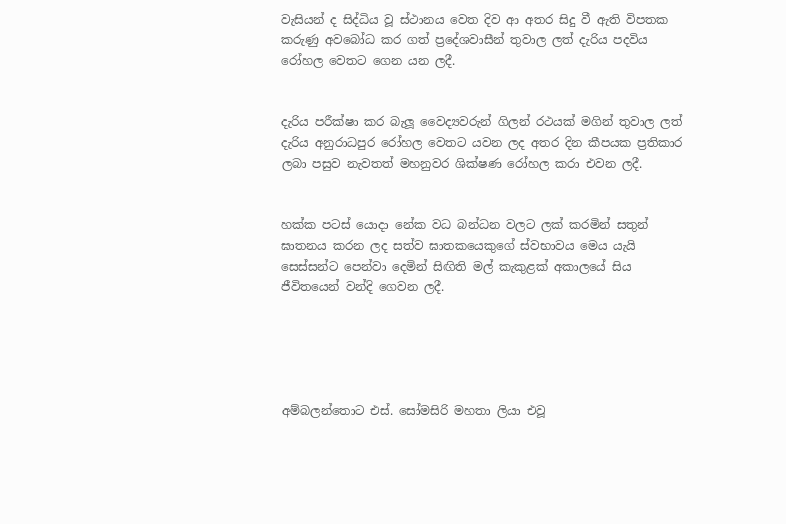වැසියන් ද සිද්ධිය වූ ස්ථානය වෙත දිව ආ අතර සිදු වී ඇති විපතක කරුණු අවබෝධ කර ගත් ප්‍රදේශවාසීන් තුවාල ලත් දැරිය පදවිය රෝහල වෙතට ගෙන යන ලදී.


දැරිය පරීක්ෂා කර බැලූ වෛද්‍යවරුන් ගිලන් රථයක් මගින් තුවාල ලත් දැරිය අනුරාධපුර රෝහල වෙතට යවන ලද අතර දින කීපයක ප්‍රතිකාර ලබා පසුව නැවතත් මහනුවර ශික්ෂණ රෝහල කරා එවන ලදී.


හක්ක පටස් යොදා නේක වධ බන්ධන වලට ලක් කරමින් සතුන් ඝාතනය කරන ලද සත්ව ඝාතකයෙකුගේ ස්වභාවය මෙය යැයි සෙස්සන්ට පෙන්වා දෙමින් සිඟිති මල් කැකුළක් අකාලයේ සිය ජීවිතයෙන් වන්දි ගෙවන ලදී.





අම්බලන්තොට එස්. සෝමසිරි මහතා ලියා එවූ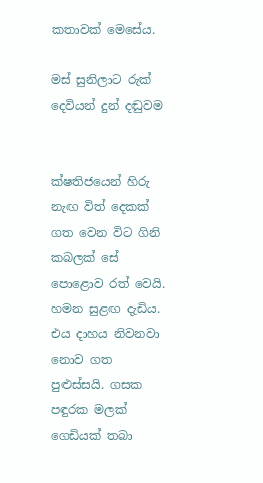කතාවක් මෙසේය.

මස් සුනිලාට රුක් දෙවියන් දුන් දඬුවම


ක්ෂතිජයෙන් හිරු නැඟ විත් දෙකක් ගත වෙන විට ගිනි කබලක් සේ පොළොව රත් වෙයි. හමන සුළඟ දැඩිය. එය දාහය නිවනවා නොව ගත පුළුස්සයි. ගසක පඳුරක මලක් ගෙඩියක් තබා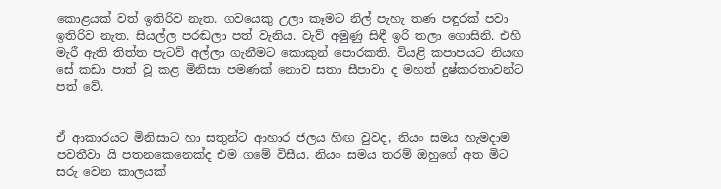කොළයක් වත් ඉතිරිව නැත. ගවයෙකු උලා කෑමට නිල් පැහැ තණ පඳුරක් පවා ඉතිරිව නැත. සියල්ල පරඬලා පත් වැනිය. වැව් අමුණු සිඳී ඉරි තලා ගොසිනි. එහි මැරී ඇති තිත්ත පැටව් අල්ලා ගැනීමට කොකුන් පොරකති. වියළි කපාපයට නියඟ සේ කඩා පාත් වූ කළ මිනිසා පමණක් නොව සතා සීපාවා ද මහත් දුෂ්කරතාවන්ට පත් වේ.


ඒ ආකාරයට මිනිසාට හා සතුන්ට ආහාර ජලය හිඟ වුවද, නියං සමය හැමදාම පවතීවා යි පතනකෙනෙක්ද එම ගමේ විසීය. නියං සමය තරම් ඔහුගේ අත මිට සරු වෙන කාලයක්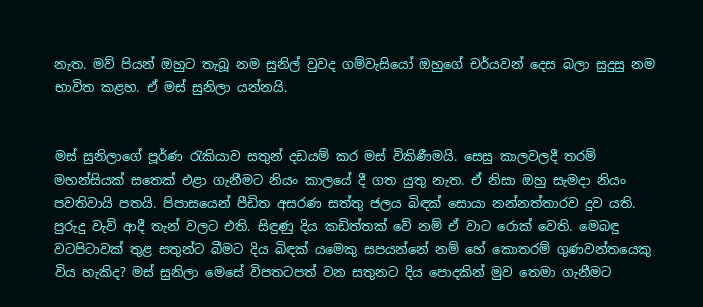නැත. මව් පියන් ඔහුට තැබූ නම සුනිල් වුවද ගම්වැසියෝ ඔහුගේ චර්යවන් දෙස බලා සුදුසු නම භාවිත කළහ. ඒ මස් සුනිලා යන්නයි.


මස් සුනිලාගේ පූර්ණ රැකියාව සතුන් දඩයම් කර මස් විකිණීමයි. සෙසු කාලවලදී තරම් මහන්සියක් සතෙක් එළා ගැනීමට නියං කාලයේ දී ගත යුතු නැත. ඒ නිසා ඔහු සැමදා නියං පවතිවායි පතයි. පිපාසයෙන් පීඩිත අසරණ සත්තු ජලය බිඳක් සොයා නන්නත්තාරව දුව යති. පුරුදු වැව් ආදී තැන් වලට එති. සිඳුණු දිය කඩිත්තක් වේ නම් ඒ වාට රොක් වෙති. මෙබඳු වටපිටාවක් තුළ සතුන්ට බීමට දිය බිඳක් යමෙකු සපයන්නේ නම් හේ කොතරම් ගුණවන්තයෙකු විය හැකිද? මස් සුනිලා මෙසේ විපතටපත් වන සතුනට දිය පොදකින් මුව තෙමා ගැනීමට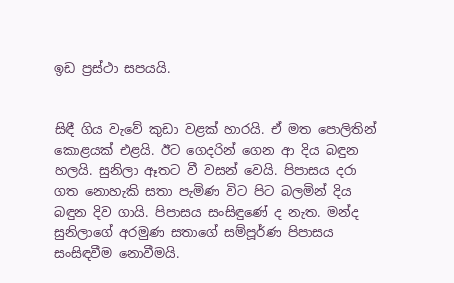ඉඩ ප්‍රස්ථා සපයයි.


සිඳී ගිය වැවේ කුඩා වළක් හාරයි. ඒ මත පොලිතින් කොළයක් එළයි. ඊට ගෙදරින් ගෙන ආ දිය බඳුන හලයි. සුනිලා ඈතට වී වසන් වෙයි. පිපාසය දරා ගත නොහැකි සතා පැමිණ විට පිට බලමින් දිය බඳුන දිව ගායි. පිපාසය සංසිඳුණේ ද නැත. මන්ද සුනිලාගේ අරමුණ සතාගේ සම්පූර්ණ පිපාසය සංසිඳවීම නොවීමයි.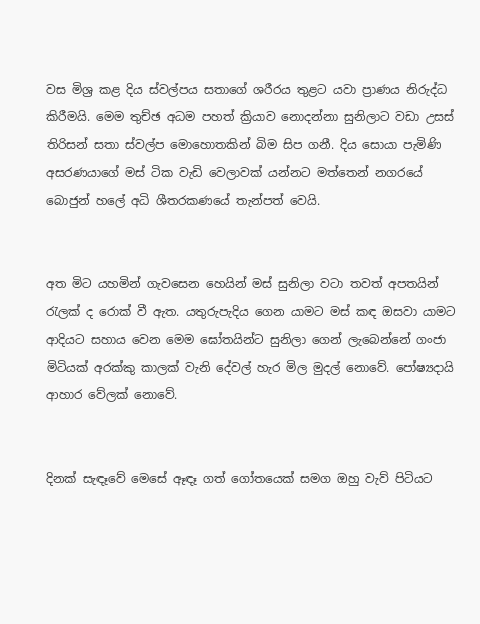වස මිශ්‍ර කළ දිය ස්වල්පය සතාගේ ශරීරය තුළට යවා ප්‍රාණය නිරුද්ධ කිරීමයි. මෙම තුච්ඡ අධම පහත් ක්‍රියාව නොදන්නා සුනිලාට වඩා උසස් තිරිසන් සතා ස්වල්ප මොහොතකින් බිම සිප ගනී. දිය සොයා පැමිණි අසරණයාගේ මස් ටික වැඩි වෙලාවක් යන්නට මත්තෙන් නගරයේ බොජුන් හලේ අධි ශීතරකණයේ තැන්පත් වෙයි.


අත මිට යහමින් ගැවසෙන හෙයින් මස් සුනිලා වටා තවත් අපතයින් රැලක් ද රොක් වී ඇත. යතුරුපැදිය ගෙන යාමට මස් කඳ ඔසවා යාමට ආදියට සහාය වෙන මෙම ඝෝතයින්ට සුනිලා ගෙන් ලැබෙන්නේ ගංජා මිටියක් අරක්කු කාලක් වැනි දේවල් හැර මිල මුදල් නොවේ. පෝෂ්‍යදායි ආහාර වේලක් නොවේ.


දිනක් සැඳෑවේ මෙසේ ඈඳෑ ගත් ගෝතයෙක් සමග ඔහු වැව් පිටියට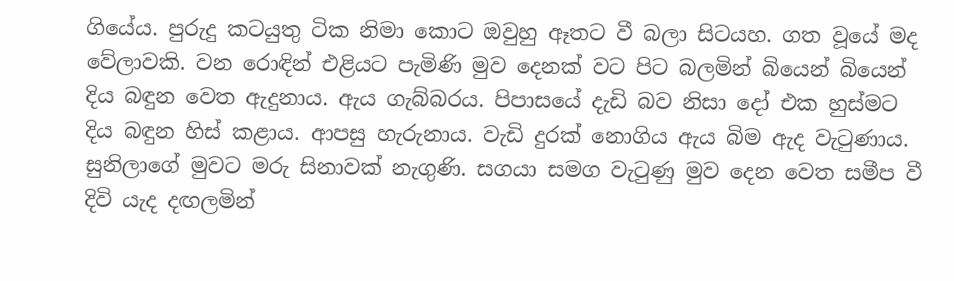ගියේය. පුරුදු කටයුතු ටික නිමා කොට ඔවුහු ඈතට වී බලා සිටයහ. ගත වූයේ මද වේලාවකි. වන රොඳින් එළියට පැමිණි මුව දෙනක් වට පිට බලමින් බියෙන් බියෙන් දිය බඳුන වෙත ඇදුනාය. ඇය ගැබ්බරය. පිපාසයේ දැඩි බව නිසා දෝ එක හුස්මට දිය බඳුන හිස් කළාය. ආපසු හැරුනාය. වැඩි දුරක් නොගිය ඇය බිම ඇද වැටුණාය. සුනිලාගේ මුවට මරු සිනාවක් නැගුණි. සගයා සමග වැටුණු මුව දෙන වෙත සමීප වී දිවි යැද දඟලමින්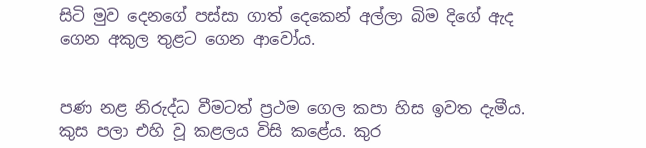සිටි මුව දෙනගේ පස්සා ගාත් දෙකෙන් අල්ලා බිම දිගේ ඇද ගෙන අකුල තුළට ගෙන ආවෝය.


පණ නළ නිරුද්ධ වීමටත් ප්‍රථම ගෙල කපා හිස ඉවත දැමීය. කුස පලා එහි වූ කළලය විසි කළේය. කුර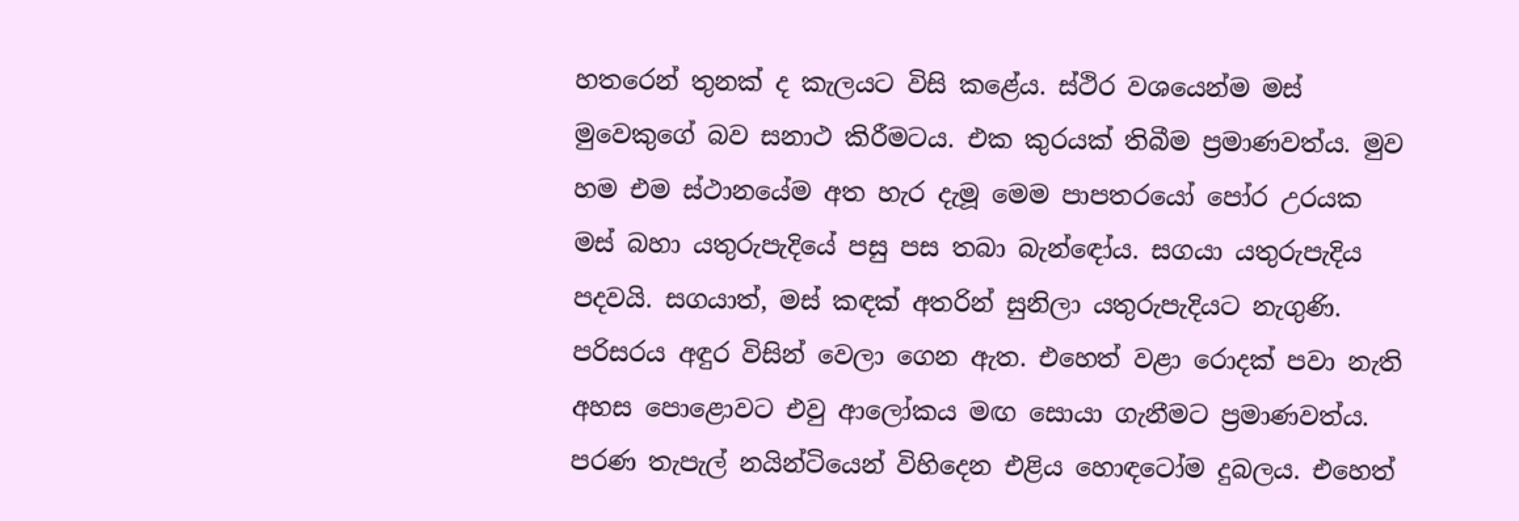හතරෙන් තුනක් ද කැලයට විසි කළේය. ස්ථිර වශයෙන්ම මස් මුවෙකුගේ බව සනාථ කිරීමටය. එක කුරයක් තිබීම ප්‍රමාණවත්ය. මුව හම එම ස්ථානයේම අත හැර දැමූ මෙම පාපතරයෝ පෝර උරයක මස් බහා යතුරුපැදියේ පසු පස තබා බැන්ඳෝය. සගයා යතුරුපැදිය පදවයි. සගයාත්, මස් කඳක් අතරින් සුනිලා යතුරුපැදියට නැගුණි.
පරිසරය අඳුර විසින් වෙලා ගෙන ඇත. එහෙත් වළා රොදක් පවා නැති අහස පොළොවට එවු ආලෝකය මඟ සොයා ගැනීමට ප්‍රමාණවත්ය. පරණ තැපැල් නයින්ටියෙන් විහිදෙන එළිය හොඳටෝම දුබලය. එහෙත්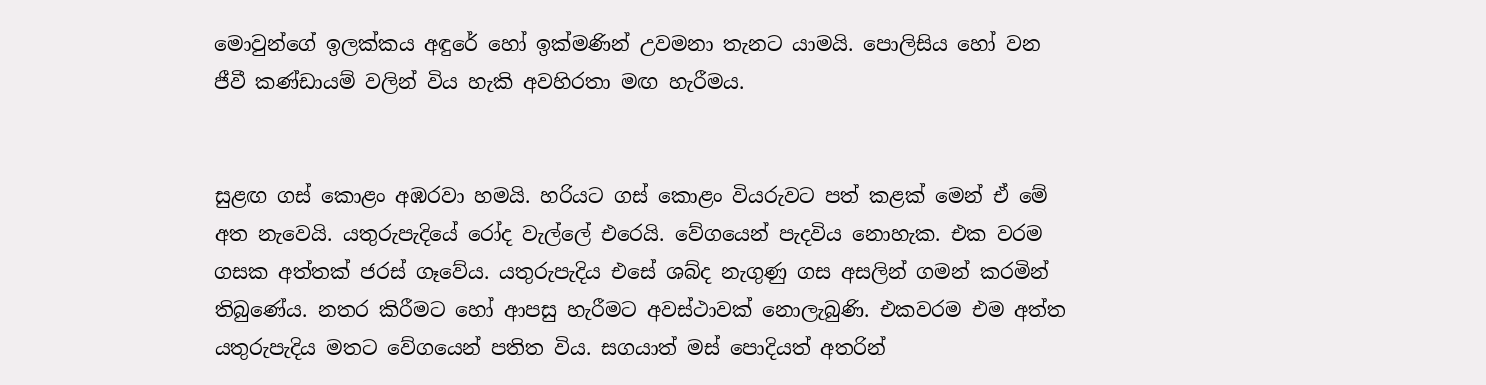මොවුන්ගේ ඉලක්කය අඳුරේ හෝ ඉක්මණින් උවමනා තැනට යාමයි. පොලිසිය හෝ වන ජීවී කණ්ඩායම් වලින් විය හැකි අවහිරතා මඟ හැරීමය.


සුළඟ ගස් කොළං අඹරවා හමයි. හරියට ගස් කොළං වියරුවට පත් කළක් මෙන් ඒ මේ අත නැවෙයි. යතුරුපැදියේ රෝද වැල්ලේ එරෙයි. වේගයෙන් පැදවිය නොහැක. එක වරම ගසක අත්තක් ජරස් ගෑවේය. යතුරුපැදිය එසේ ශබ්ද නැගුණු ගස අසලින් ගමන් කරමින් තිබුණේය. නතර කිරීමට හෝ ආපසු හැරීමට අවස්ථාවක් නොලැබුණි. එකවරම එම අත්ත යතුරුපැදිය මතට වේගයෙන් පතිත විය. සගයාත් මස් පොදියත් අතරින්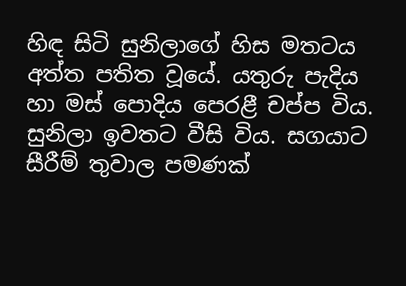හිඳ සිටි සුනිලාගේ හිස මතටය අත්ත පතිත වූයේ. යතුරු පැදිය හා මස් පොදිය පෙරළී චප්ප විය. සුනිලා ඉවතට වීසි විය. සගයාට සීරීම් තුවාල පමණක්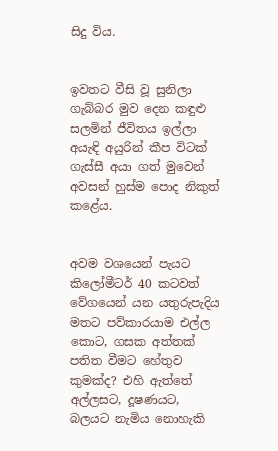සිදු විය.


ඉවතට වීසි වූ සුනිලා ගැබ්බර මුව දෙන කඳුළු සලමින් ජීවිතය ඉල්ලා අයැඳි අයුරින් කීප විටක් ගැස්සී අයා ගත් මුවෙන් අවසන් හුස්ම පොද නිකුත් කළේය.


අවම වශයෙන් පැයට කිලෝමීටර් 40 කටවත් වේගයෙන් යන යතුරුපැදිය මතට පව්කාරයාම එල්ල කොට, ගසක අත්තක් පතිත වීමට හේතුව කුමක්ද? එහි ඇත්තේ අල්ලසට, දූෂණයට, බලයට නැමිය නොහැකි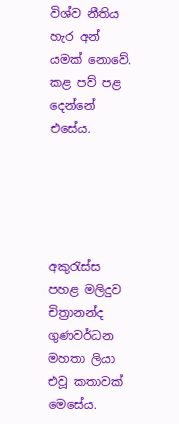විශ්ව නීතිය හැර අන් යමක් නොවේ. කළ පව් පළ දෙන්නේ එසේය.





අකුරැස්ස පහළ මලිදුව චිත්‍රානන්ද ගුණවර්ධන මහතා ලියා එවූ කතාවක් මෙසේය.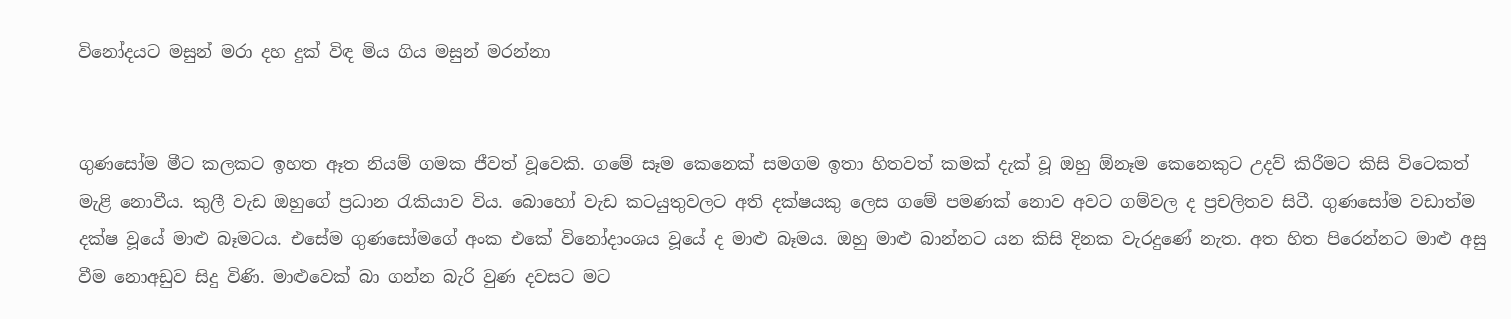විනෝදයට මසුන් මරා දහ දුක් විඳ මිය ගිය මසුන් මරන්නා


ගුණසෝම මීට කලකට ඉහත ඈත නියම් ගමක ජීවත් වූවෙකි. ගමේ සෑම කෙනෙක් සමගම ඉතා හිතවත් කමක් දැක් වූ ඔහු ඕනෑම කෙනෙකුට උදව් කිරීමට කිසි විටෙකත් මැළි නොවීය. කුලී වැඩ ඔහුගේ ප්‍රධාන රැකියාව විය. බොහෝ වැඩ කටයුතුවලට අති දක්ෂයකු ලෙස ගමේ පමණක් නොව අවට ගම්වල ද ප්‍රචලිතව සිටී. ගුණසෝම වඩාත්ම දක්ෂ වූයේ මාළු බෑමටය. එසේම ගුණසෝමගේ අංක එකේ විනෝදාංශය වූයේ ද මාළු බෑමය. ඔහු මාළු බාන්නට යන කිසි දිනක වැරදුණේ නැත. අත හිත පිරෙන්නට මාළු අසු වීම නොඅඩුව සිදු විණි. මාළුවෙක් බා ගන්න බැරි වුණ දවසට මට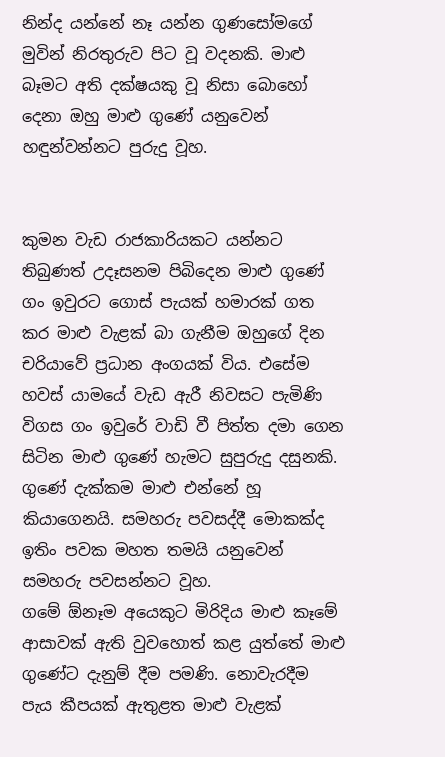නින්ද යන්නේ නෑ යන්න ගුණසෝමගේ මුවින් නිරතුරුව පිට වූ වදනකි. මාළු බෑමට අති දක්ෂයකු වූ නිසා බොහෝ දෙනා ඔහු මාළු ගුණේ යනුවෙන් හඳුන්වන්නට පුරුදු වූහ.


කුමන වැඩ රාජකාරියකට යන්නට තිබුණත් උදෑසනම පිබිදෙන මාළු ගුණේ ගං ඉවුරට ගොස් පැයක් හමාරක් ගත කර මාළු වැළක් බා ගැනීම ඔහුගේ දින චරියාවේ ප්‍රධාන අංගයක් විය. එසේම හවස් යාමයේ වැඩ ඇරී නිවසට පැමිණි විගස ගං ඉවුරේ වාඩි වී පිත්ත දමා ගෙන සිටින මාළු ගුණේ හැමට සුපුරුදු දසුනකි. ගුණේ දැක්කම මාළු එන්නේ හූ කියාගෙනයි. සමහරු පවසද්දී මොකක්ද ඉතිං පවක මහත තමයි යනුවෙන් සමහරු පවසන්නට වූහ.
ගමේ ඕනෑම අයෙකුට මිරිදිය මාළු කෑමේ ආසාවක් ඇති වුවහොත් කළ යුත්තේ මාළු ගුණේට දැනුම් දීම පමණි. නොවැරදීම පැය කීපයක් ඇතුළත මාළු වැළක්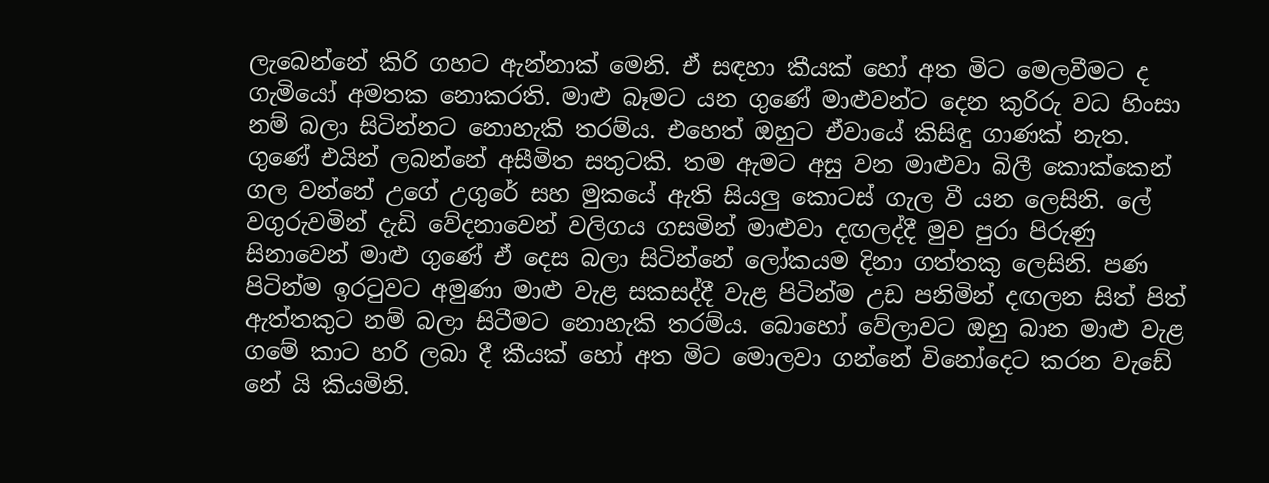ලැබෙන්නේ කිරි ගහට ඇන්නාක් මෙනි. ඒ සඳහා කීයක් හෝ අත මිට මෙලවීමට ද ගැමියෝ අමතක නොකරති. මාළු බෑමට යන ගුණේ මාළුවන්ට දෙන කුරිරු වධ හිංසා නම් බලා සිටින්නට නොහැකි තරම්ය. එහෙත් ඔහුට ඒවායේ කිසිඳු ගාණක් නැත. ගුණේ එයින් ලබන්නේ අසීමිත සතුටකි. තම ඇමට අසු වන මාළුවා බිලී කොක්කෙන් ගල වන්නේ උගේ උගුරේ සහ මුකයේ ඇති සියලු කොටස් ගැල වී යන ලෙසිනි. ලේ වගුරුවමින් දැඩි වේදනාවෙන් වලිගය ගසමින් මාළුවා දඟලද්දී මුව පුරා පිරුණු සිනාවෙන් මාළු ගුණේ ඒ දෙස බලා සිටින්නේ ලෝකයම දිනා ගත්තකු ලෙසිනි. පණ පිටින්ම ඉරටුවට අමුණා මාළු වැළ සකසද්දී වැළ පිටින්ම උඩ පනිමින් දඟලන සිත් පිත් ඇත්තකුට නම් බලා සිටීමට නොහැකි තරම්ය. බොහෝ වේලාවට ඔහු බාන මාළු වැළ ගමේ කාට හරි ලබා දී කීයක් හෝ අත මිට මොලවා ගන්නේ විනෝදෙට කරන වැඩේ නේ යි කියමිනි.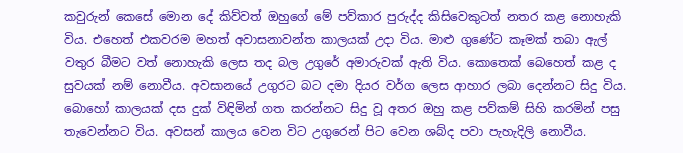කවුරුන් කෙසේ මොන දේ කිව්වත් ඔහුගේ මේ පව්කාර පුරුද්ද කිසිවෙකුටත් නතර කළ නොහැකි විය. එහෙත් එකවරම මහත් අවාසනාවන්ත කාලයක් උදා විය. මාළු ගුණේට කෑමක් තබා ඇල් වතුර බීමට වත් නොහැකි ලෙස තද බල උගුරේ අමාරුවක් ඇති විය. කොතෙක් බෙහෙත් කළ ද සුවයක් නම් නොවීය. අවසානයේ උගුරට බට දමා දියර වර්ග ලෙස ආහාර ලබා දෙන්නට සිදු විය. බොහෝ කාලයක් දස දුක් විඳිමින් ගත කරන්නට සිදු වූ අතර ඔහු කළ පව්කම් සිහි කරමින් පසු තැවෙන්නට විය. අවසන් කාලය වෙන විට උගුරෙන් පිට වෙන ශබ්ද පවා පැහැදිලි නොවීය.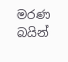මරණ බයින්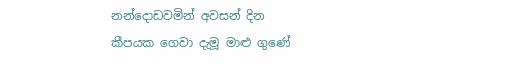නන්දොඩවමින් අවසන් දින කීපයක ගෙවා දැමූ මාළු ගුණේ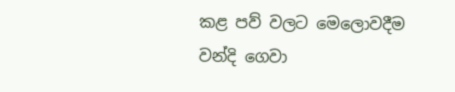කළ පව් වලට මෙලොවදීම වන්දි ගෙවා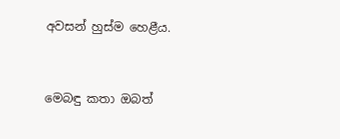අවසන් හුස්ම හෙළීය.


මෙබඳු කතා ඔබත්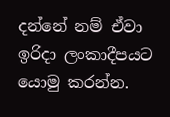දන්නේ නම් ඒවා ඉරිදා ලංකාදීපයට යොමු කරන්න.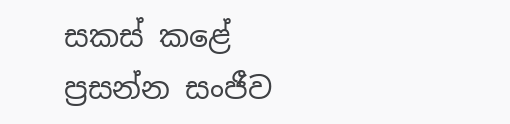සකස් කළේ
ප්‍රසන්න සංජීව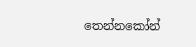තෙන්නකෝන්